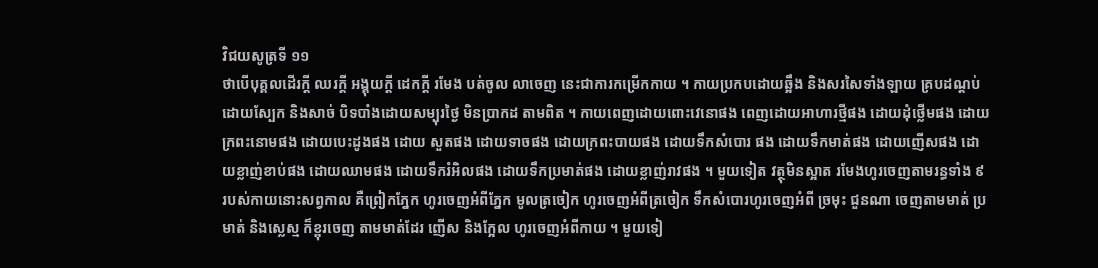វិជយសូត្រទី ១១
ថាបើបុគ្គលដើរក្តី ឈរក្តី អង្គុយក្តី ដេកក្តី រមែង បត់ចូល លាចេញ នេះជាការកម្រើកកាយ ។ កាយប្រកបដោយឆ្អឹង និងសរសៃទាំងឡាយ គ្របដណ្តប់ ដោយស្បែក និងសាច់ បិទបាំងដោយសម្បុរថ្ងៃ មិនប្រាកដ តាមពិត ។ កាយពេញដោយពោះវេនោផង ពេញដោយអាហារថ្មីផង ដោយដុំថ្លើមផង ដោយក្រពះនោមផង ដោយបេះដូងផង ដោយ សួតផង ដោយទាចផង ដោយក្រពះបាយផង ដោយទឹកសំបោរ ផង ដោយទឹកមាត់ផង ដោយញើសផង ដោយខ្លាញ់ខាប់ផង ដោយឈាមផង ដោយទឹករំអិលផង ដោយទឹកប្រមាត់ផង ដោយខ្លាញ់រាវផង ។ មួយទៀត វត្ថុមិនស្អាត រមែងហូរចេញតាមរន្ធទាំង ៩ របស់កាយនោះសព្វកាល គឺព្រៀកភ្នែក ហូរចេញអំពីភ្នែក មូលត្រចៀក ហូរចេញអំពីត្រចៀក ទឹកសំបោរហូរចេញអំពី ច្រមុះ ជួនណា ចេញតាមមាត់ ប្រមាត់ និងស្លេស្ម ក៏ខ្ពុរចេញ តាមមាត់ដែរ ញើស និងក្អែល ហូរចេញអំពីកាយ ។ មួយទៀ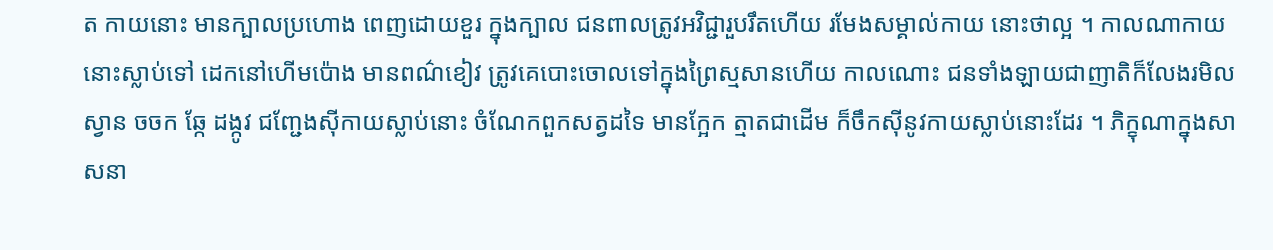ត កាយនោះ មានក្បាលប្រហោង ពេញដោយខួរ ក្នុងក្បាល ជនពាលត្រូវអវិជ្ជារួបរឹតហើយ រមែងសម្គាល់កាយ នោះថាល្អ ។ កាលណាកាយនោះស្លាប់ទៅ ដេកនៅហើមប៉ោង មានពណ៌ខៀវ ត្រូវគេបោះចោលទៅក្នុងព្រៃស្មសានហើយ កាលណោះ ជនទាំងឡាយជាញាតិក៏លែងរមិល ស្វាន ចចក ឆ្កែ ដង្កូវ ជញ្ជែងស៊ីកាយស្លាប់នោះ ចំណែកពួកសត្វដទៃ មានក្អែក ត្មាតជាដើម ក៏ចឹកស៊ីនូវកាយស្លាប់នោះដែរ ។ ភិក្ខុណាក្នុងសាសនា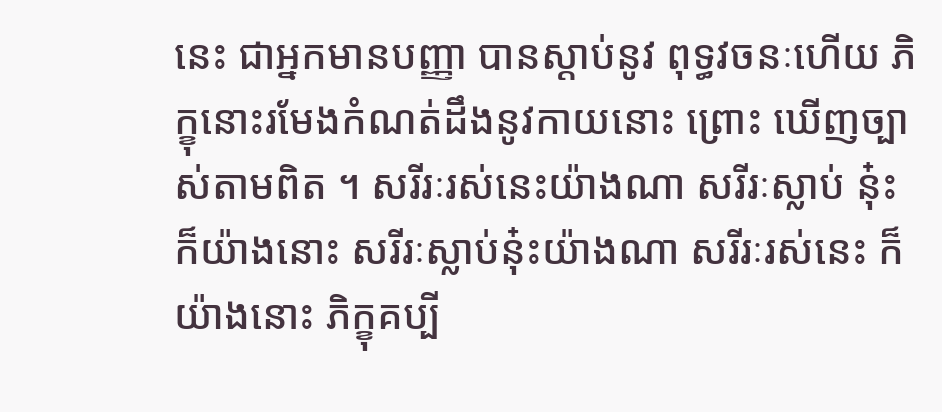នេះ ជាអ្នកមានបញ្ញា បានស្តាប់នូវ ពុទ្ធវចនៈហើយ ភិក្ខុនោះរមែងកំណត់ដឹងនូវកាយនោះ ព្រោះ ឃើញច្បាស់តាមពិត ។ សរីរៈរស់នេះយ៉ាងណា សរីរៈស្លាប់ នុ៎ះ ក៏យ៉ាងនោះ សរីរៈស្លាប់នុ៎ះយ៉ាងណា សរីរៈរស់នេះ ក៏ យ៉ាងនោះ ភិក្ខុគប្បី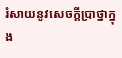រំសាយនូវសេចក្តីប្រាថ្នាក្នុង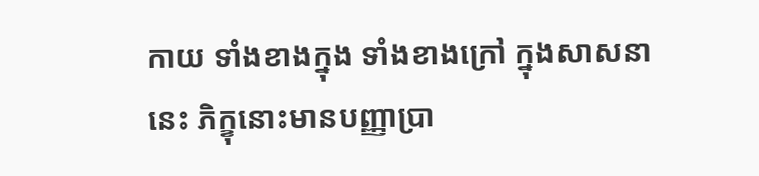កាយ ទាំងខាងក្នុង ទាំងខាងក្រៅ ក្នុងសាសនានេះ ភិក្ខុនោះមានបញ្ញាប្រា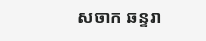សចាក ឆន្ទរា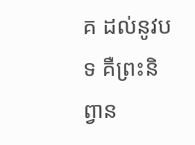គ ដល់នូវបទ គឺព្រះនិព្វាន